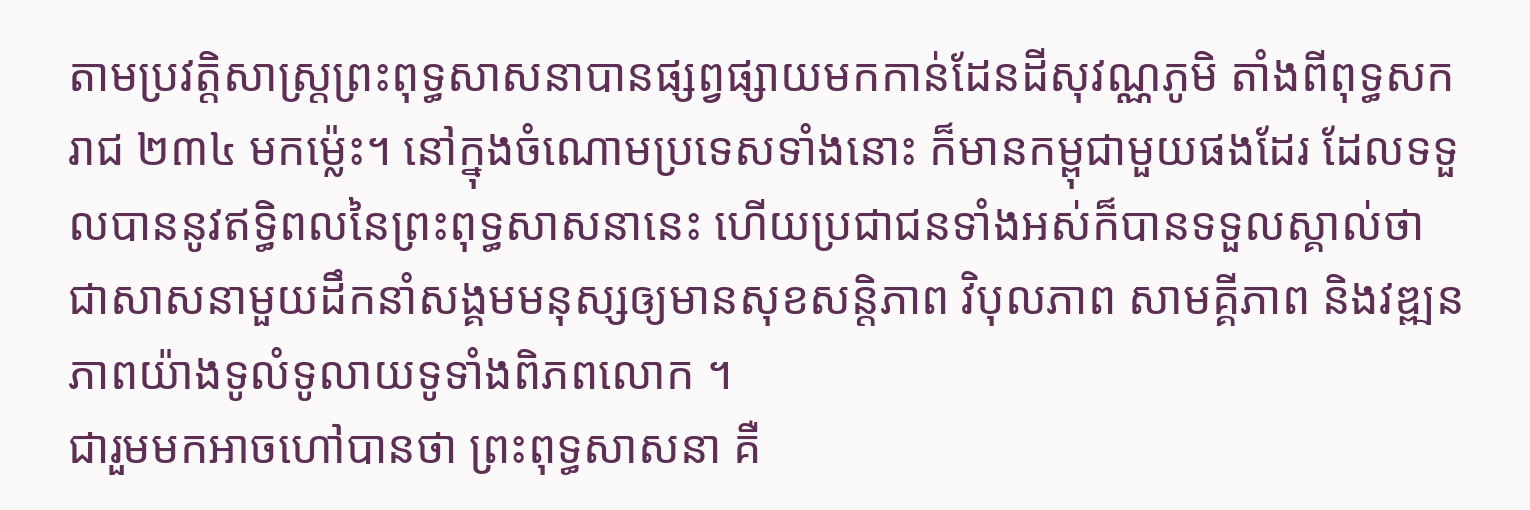តាមប្រវត្តិសាស្ត្រព្រះពុទ្ធសាសនាបានផ្សព្វផ្សាយមកកាន់ដែនដីសុវណ្ណភូមិ តាំងពីពុទ្ធសករាជ ២៣៤ មកម្ល៉េះ។ នៅក្នុងចំណោមប្រទេសទាំងនោះ ក៏មានកម្ពុជាមួយផងដែរ ដែលទទួលបាននូវឥទ្ធិពលនៃព្រះពុទ្ធសាសនានេះ ហើយប្រជាជនទាំងអស់ក៏បានទទួលស្គាល់ថា ជាសាសនាមួយដឹកនាំសង្គមមនុស្សឲ្យមានសុខសន្តិភាព វិបុលភាព សាមគ្គីភាព និងវឌ្ឍនភាពយ៉ាងទូលំទូលាយទូទាំងពិភពលោក ។
ជារួមមកអាចហៅបានថា ព្រះពុទ្ធសាសនា គឺ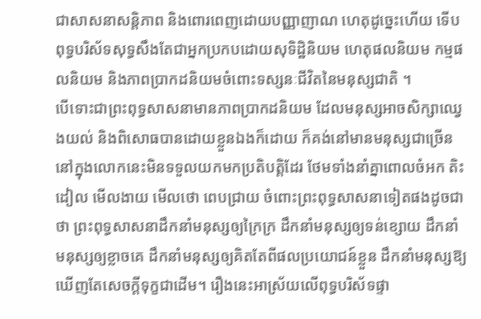ជាសាសនាសន្តិភាព និងពោរពេញដោយបញ្ញាញាណ ហេតុដូច្នេះហើយ ទើបពុទ្ធបរិស័ទសុទ្ធសឹងតែជាអ្នកប្រកបដោយសុទិដ្ឋិនិយម ហេតុផលនិយម កម្មផលនិយម និងភាពប្រាកដនិយមចំពោះទស្សនៈជីវិតនៃមនុស្សជាតិ ។
បើទោះជាព្រះពុទ្ធសាសនាមានភាពប្រាកដនិយម ដែលមនុស្សអាចសិក្សាឈ្វេងយល់ និងពិសោធបានដោយខ្លួនឯងក៏ដោយ ក៏គង់នៅមានមនុស្សជាច្រើននៅក្នុងលោកនេះមិនទទួលយកមកប្រតិបត្តិដែរ ថែមទាំងនាំគ្នាពោលចំអក តិះដៀល មើលងាយ មើលថោ ពេបជ្រាយ ចំពោះព្រះពុទ្ធសាសនាទៀតផងដូចជាថា ព្រះពុទ្ធសាសនាដឹកនាំមនុស្សឲ្យក្រៃក្រ ដឹកនាំមនុស្សឲ្យទន់ខ្សោយ ដឹកនាំមនុស្សឲ្យខ្លាចគេ ដឹកនាំមនុស្សឲ្យគិតតែពីផលប្រយោជន៍ខ្លួន ដឹកនាំមនុស្សឱ្យឃើញតែសេចក្តីទុក្ខជាដើម។ រឿងនេះអាស្រ័យលើពុទ្ធបរិស័ទផ្ទា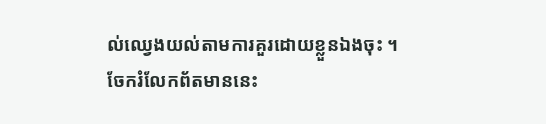ល់ឈ្វេងយល់តាមការគួរដោយខ្លួនឯងចុះ ។
ចែករំលែកព័តមាននេះ